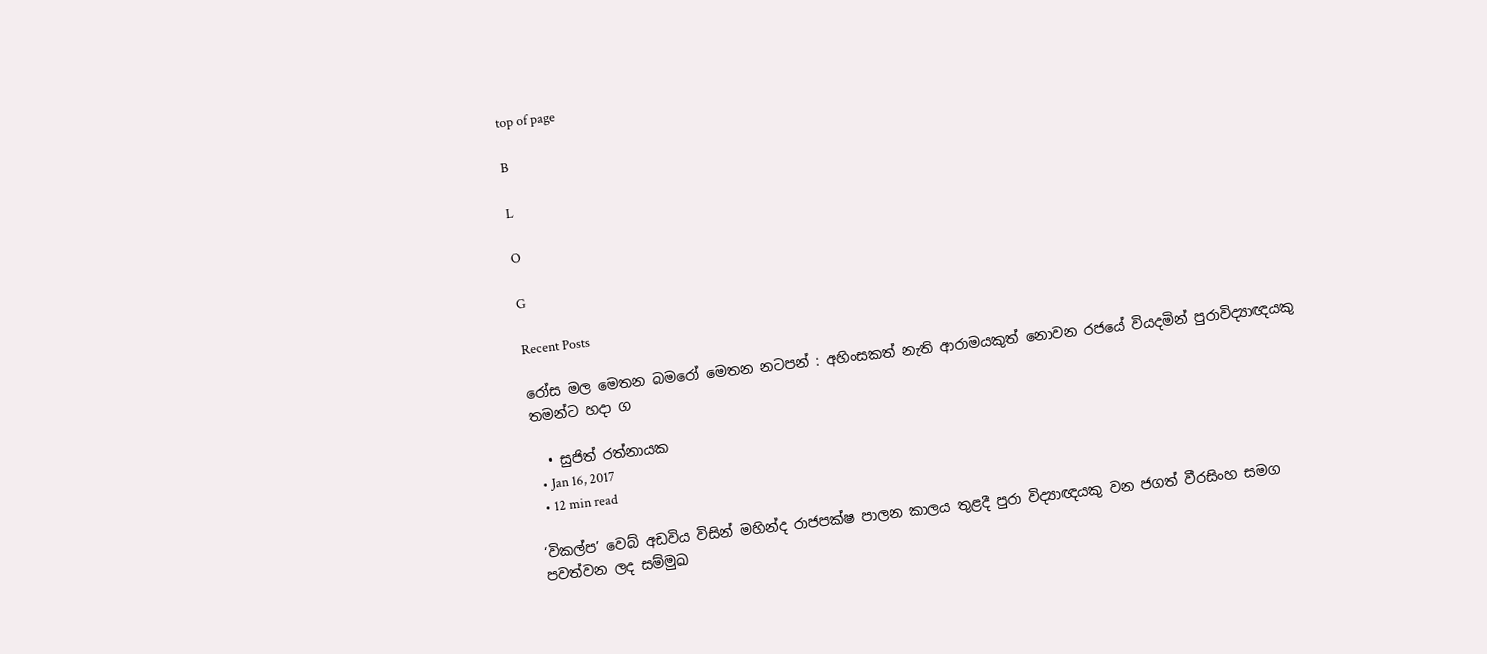top of page

B

L

O

G

Recent Posts

රෝස මල මෙතන බමරෝ මෙතන නටපන් : අහිංසකත් නැති ආරාමයකුත් නොවන රජයේ වියදමින් පුරාවිද්‍යාඥයකු තමන්ට හදා ග

  • සුජිත් රත්නායක
  • Jan 16, 2017
  • 12 min read

‘විකල්ප’ වෙබ් අඩවිය විසින් මහින්ද රාජපක්ෂ පාලන කාලය තුළදී පුරා විද්‍යාඥයකු වන ජගත් වීරසිංහ සමග පවත්වන ලද සම්මුඛ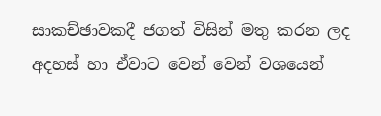සාකච්ඡාවකදී ජගත් විසින් මතු කරන ලද අදහස් හා ඒවාට වෙන් වෙන් වශයෙන්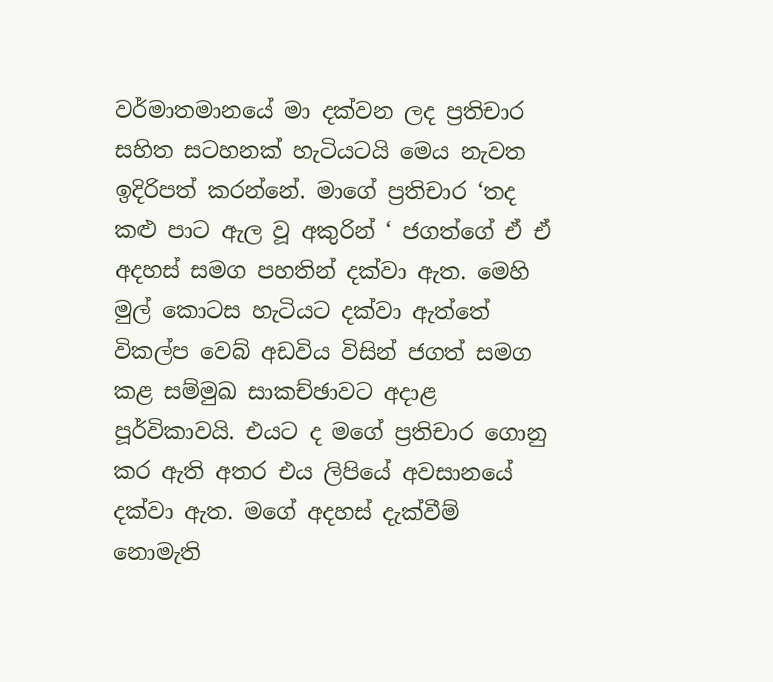වර්මාතමානයේ මා දක්වන ලද ප්‍රතිචාර සහිත සටහනක් හැටියටයි මෙය නැවත ඉදිරිපත් කරන්නේ. මාගේ ප්‍රතිචාර ‘තද කළු පාට ඇල වූ අකුරින් ‘ ජගත්ගේ ඒ ඒ අදහස් සමග පහතින් දක්වා ඇත. මෙහි මුල් කොටස හැටියට දක්වා ඇත්තේ විකල්ප වෙබ් අඩවිය විසින් ජගත් සමග කළ සම්මුඛ සාකච්ඡාවට අදාළ පූර්විකාවයි. එයට ද මගේ ප්‍රතිචාර ගොනු කර ඇති අතර එය ලිපියේ අවසානයේ දක්වා ඇත. මගේ අදහස් දැක්වීම් නොමැති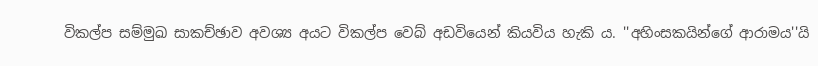විකල්ප සම්මුඛ සාකච්ඡාව අවශ්‍ය අයට විකල්ප වෙබ් අඩවියෙන් කියවිය හැකි ය. ''අහිංසකයින්ගේ ආරාමය''යි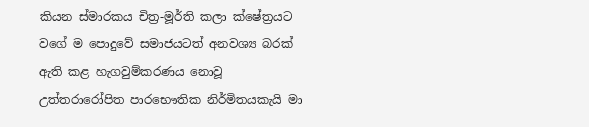කියන ස්මාරකය චිත්‍ර-මූර්ති කලා ක්ෂේත්‍රයට වගේ ම පොදුවේ සමාජයටත් අනවශ්‍ය බරක් ඇති කළ හැගවුම්කරණය නොවූ උත්තරාරෝපිත පාරභෞතික නිර්මිතයකැයි මා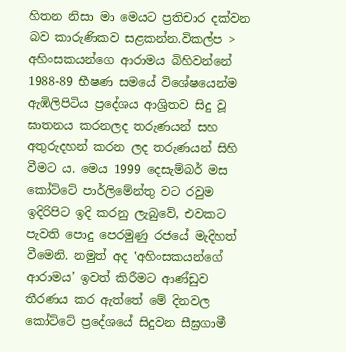හිතන නිසා මා මෙයට ප්‍රතිචාර දක්වන බව කාරුණිකව සළකන්න.විකල්ප > අහිංසකයන්ගෙ ආරාමය බිහිවන්නේ 1988-89 භීෂණ සමයේ විශේෂයෙන්ම ඇඹිලිපිටිය ප්‍රදේශය ආශ්‍රිතව සිදු වූ ඝාතනය කරනලද තරුණයන් සහ අතුරුදහන් කරන ලද තරුණයන් සිහි වීමට ය. මෙය 1999 දෙසැම්බර් මස කෝට්ටේ පාර්ලිමේන්තු වට රවුම ඉදිරිපිට ඉදි කරනු ලැබුවේ, එවකට පැවති පොදු පෙරමුණු රජයේ මැදිහත් වීමෙනි. නමුත් අද ‛අහිංසකයන්ගේ ආරාමය’ ඉවත් කිරීමට ආණ්ඩුව තීරණය කර ඇත්තේ මේ දිනවල කෝට්ටේ ප්‍රදේශයේ සිදුවන සීඝ්‍රගාමී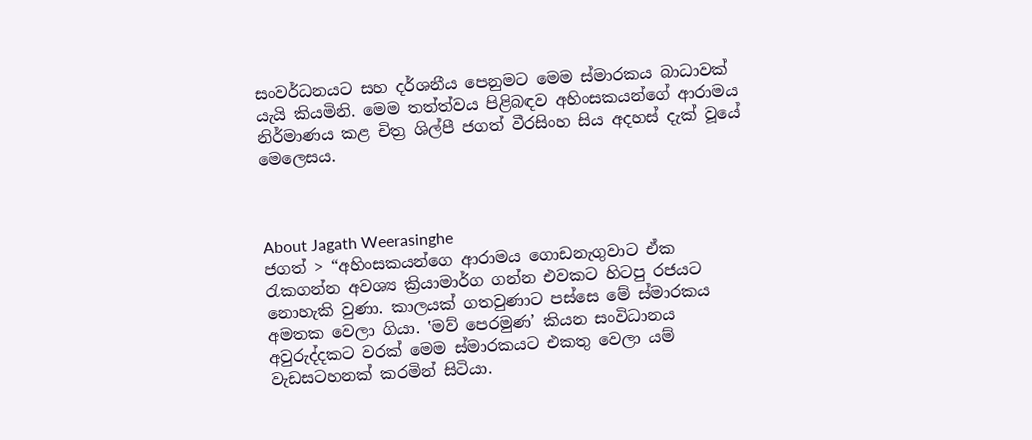සංවර්ධනයට සහ දර්ශනීය පෙනුමට මෙම ස්මාරකය බාධාවක් යැයි කියමිනි. මෙම තත්ත්වය පිළිබඳව අහිංසකයන්ගේ ආරාමය නිර්මාණය කළ චිත්‍ර ශිල්පී ජගත් වීරසිංහ සිය අදහස් දැක් වූයේ මෙලෙසය.



About Jagath Weerasinghe
ජගත් > “අහිංසකයන්ගෙ ආරාමය ගොඩනැගුවාට ඒක රැකගන්න අවශ්‍ය ක්‍රියාමාර්ග ගන්න එවකට හිටපු රජයට නොහැකි වුණා. කාලයක් ගතවුණාට පස්සෙ මේ ස්මාරකය අමතක වෙලා ගියා. ‛මව් පෙරමුණ’ කියන සංවිධානය අවුරුද්දකට වරක් මෙම ස්මාරකයට එකතු වෙලා යම් වැඩසටහනක් කරමින් සිටියා.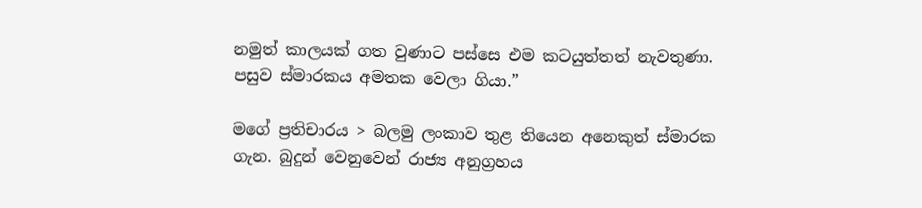නමුත් කාලයක් ගත වුණාට පස්සෙ එම කටයුත්තත් නැවතුණා. පසුව ස්මාරකය අමතක වෙලා ගියා.”

මගේ ප්‍රතිචාරය > බලමු ලංකාව තුළ තියෙන අනෙකුත් ස්මාරක ගැන. බුදුන් වෙනුවෙන් රාජ්‍ය අනුග්‍රහය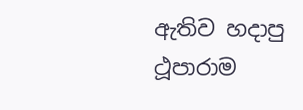ඇතිව හදාපු ථූපාරාම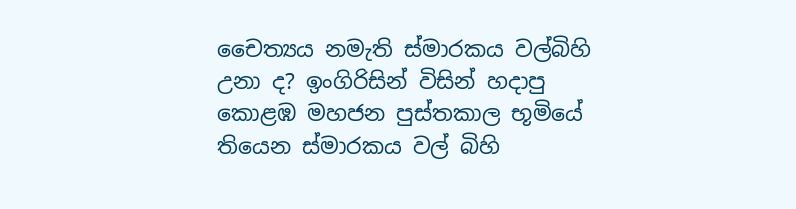චෛත්‍යය නමැති ස්මාරකය වල්බිහි උනා ද? ඉංගිරිසින් විසින් හදාපු කොළඹ මහජන පුස්තකාල භූමියේ තියෙන ස්මාරකය වල් බිහි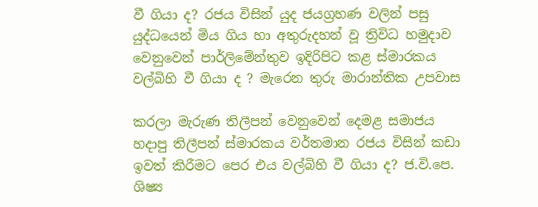වී ගියා ද? රජය විසින් යුද ජයග්‍රහණ වලින් පසු යුද්ධයෙන් මිය ගිය හා අතුරුදහන් වූ ත්‍රිවිධ හමුදාව වෙනුවෙන් පාර්ලිමේන්තුව ඉදිරිපිට කළ ස්මාරකය වල්බිහි වී ගියා ද ? මැරෙන තුරු මාරාන්තික උපවාස

කරලා මැරුණ තිලීපන් වෙනුවෙන් දෙමළ සමාජය හදාපු තිලීපන් ස්මාරකය වර්තමාන රජය විසින් කඩා ඉවත් කිරීමට පෙර එය වල්බිහි වී ගියා ද? ජ.වි.පෙ. ශිෂ්‍ය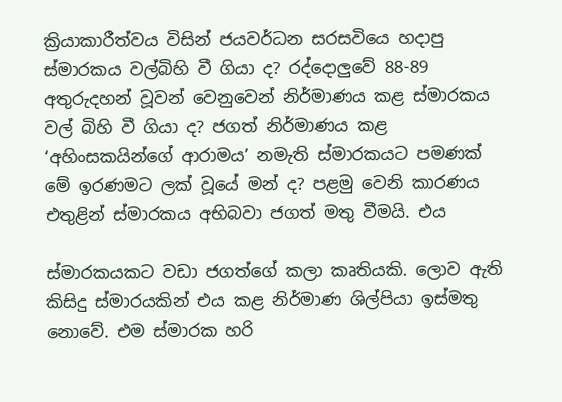ක්‍රියාකාරීත්වය විසින් ජයවර්ධන සරසවියෙ හදාපු ස්මාරකය වල්බිහි වී ගියා ද? රද්දොලුවේ 88-89 අතුරුදහන් වූවන් වෙනුවෙන් නිර්මාණය කළ ස්මාරකය වල් බිහි වී ගියා ද? ජගත් නිර්මාණය කළ ‘අහිංසකයින්ගේ ආරාමය’ නමැති ස්මාරකයට පමණක් මේ ඉරණමට ලක් වූයේ මන් ද? පළමු වෙනි කාරණය එතුළින් ස්මාරකය අභිබවා ජගත් මතු වීමයි. එය

ස්මාරකයකට වඩා ජගත්ගේ කලා කෘතියකි. ලොව ඇති කිසිදු ස්මාරයකින් එය කළ නිර්මාණ ශිල්පියා ඉස්මතු නොවේ. එම ස්මාරක හරි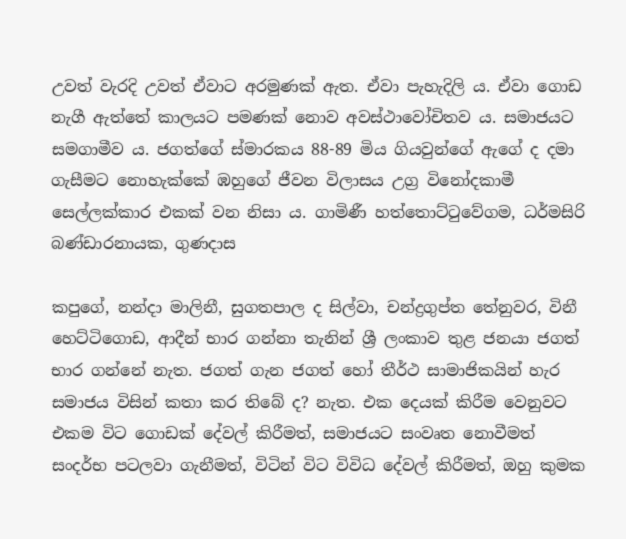උවත් වැරදි උවත් ඒවාට අරමුණක් ඇත. ඒවා පැහැදිලි ය. ඒවා ගොඩ නැගී ඇත්තේ කාලයට පමණක් නොව අවස්ථාවෝචිතව ය. සමාජයට සමගාමීව ය. ජගත්ගේ ස්මාරකය 88-89 මිය ගියවුන්ගේ ඇගේ ද දමා ගැසීමට නොහැක්කේ ඹහුගේ ජීවන විලාසය උග්‍ර විනෝදකාමී සෙල්ලක්කාර එකක් වන නිසා ය. ගාමිණී හත්තොට්ටුවේගම, ධර්මසිරි බණ්ඩාරනායක, ගුණදාස

කපුගේ, නන්දා මාලිනී, සුගතපාල ද සිල්වා, චන්ද්‍රගුප්ත තේනුවර, විනී හෙට්ටිගොඩ, ආදීන් භාර ගන්නා තැනින් ශ්‍රී ලංකාව තුළ ජනයා ජගත් භාර ගන්නේ නැත. ජගත් ගැන ජගත් හෝ තීර්ථ සාමාජිකයින් හැර සමාජය විසින් කතා කර තිබේ ද? නැත. එක දෙයක් කිරීම වෙනුවට එකම විට ගොඩක් දේවල් කිරීමත්, සමාජයට සංවෘත නොවීමත් සංදර්භ පටලවා ගැනීමත්, විටින් විට විවිධ දේවල් කිරීමත්, ඔහු කුමක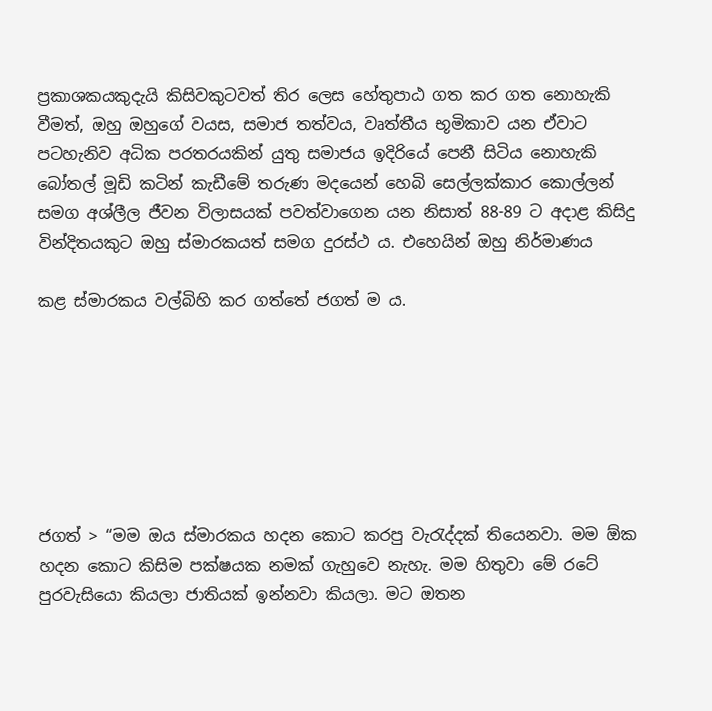ප්‍රකාශකයකුදැයි කිසිවකුටවත් තිර ලෙස හේතුපාඨ ගත කර ගත නොහැකි වීමත්, ඔහු ඔහුගේ වයස, සමාජ තත්වය, වෘත්තීය භූමිකාව යන ඒවාට පටහැනිව අධික පරතරයකින් යුතු සමාජය ඉදිරියේ පෙනී සිටිය නොහැකි බෝතල් මූඩි කටින් කැඩීමේ තරුණ මදයෙන් හෙබි සෙල්ලක්කාර කොල්ලන් සමග අශ්ලීල ජීවන විලාසයක් පවත්වාගෙන යන නිසාත් 88-89 ට අදාළ කිසිදු වින්දිතයකුට ඔහු ස්මාරකයත් සමග දුරස්ථ ය. එහෙයින් ඔහු නිර්මාණය

කළ ස්මාරකය වල්බිහි කර ගත්තේ ජගත් ම ය.







ජගත් > “මම ඔය ස්මාරකය හදන කොට කරපු වැරැද්දක් තියෙනවා. මම ඕක හදන කොට කිසිම පක්ෂයක නමක් ගැහුවෙ නැහැ. මම හිතුවා මේ රටේ පුරවැසියො කියලා ජාතියක් ඉන්නවා කියලා. මට ඔතන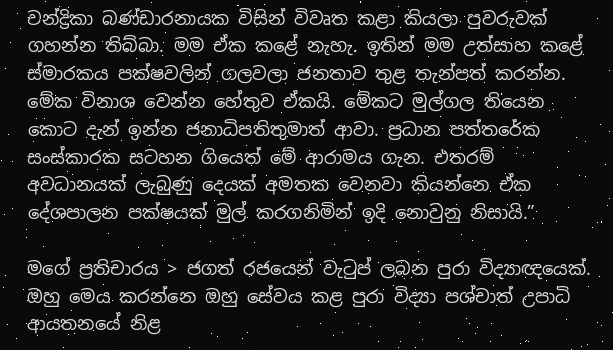චන්ද්‍රිකා බණ්ඩාරනායක විසින් විවෘත කළා කියලා පුවරුවක් ගහන්න තිබ්බා. මම ඒක කළේ නැහැ. ඉතින් මම උත්සාහ කළේ ස්මාරකය පක්ෂවලින් ගලවලා ජනතාව තුළ තැන්පත් කරන්න. මේක විනාශ වෙන්න හේතුව ඒකයි. මේකට මුල්ගල තියෙන කොට දැන් ඉන්න ජනාධිපතිතුමාත් ආවා. ප්‍රධාන පත්තරේක සංස්කාරක සටහන ගියෙත් මේ ආරාමය ගැන. එතරම් අවධානයක් ලැබුණු දෙයක් අමතක වෙනවා කියන්නෙ ඒක දේශපාලන පක්ෂයක් මුල් කරගනිමින් ඉදි නොවුනු නිසායි.”

මගේ ප්‍රතිචාරය > ජගත් රජයෙන් වැටුප් ලබන පුරා විද්‍යාඥයෙක්. ඔහු මෙය කරන්නෙ ඔහු සේවය කළ පුරා විද්‍යා පශ්චාත් උපාධි ආයතනයේ නිළ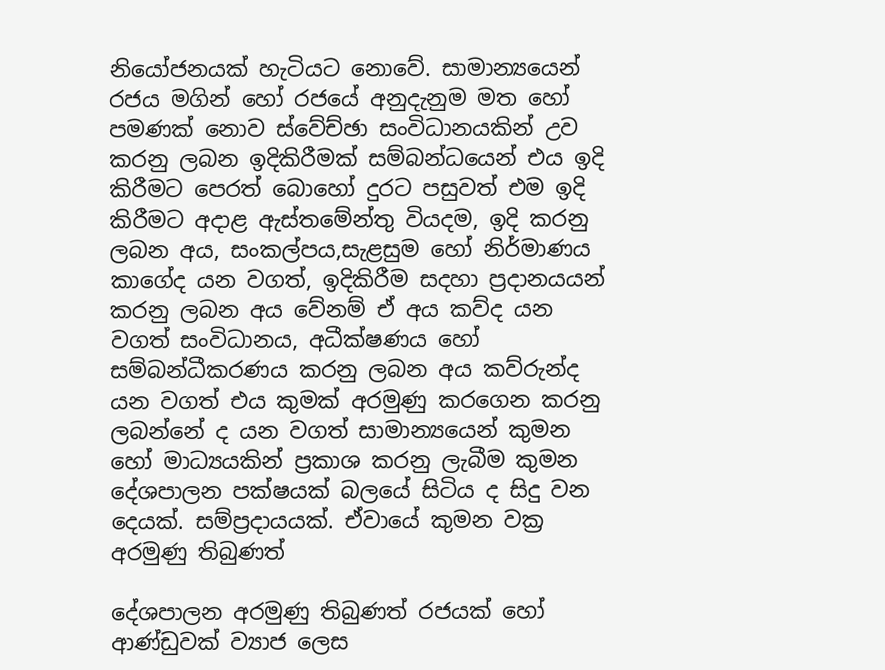නියෝජනයක් හැටියට නොවේ. සාමාන්‍යයෙන් රජය මගින් හෝ රජයේ අනුදැනුම මත හෝ පමණක් නොව ස්වේච්ඡා සංවිධානයකින් උව කරනු ලබන ඉදිකිරීමක් සම්බන්ධයෙන් එය ඉදි කිරීමට පෙරත් බොහෝ දුරට පසුවත් එම ඉදි කිරීමට අදාළ ඇස්තමේන්තු වියදම, ඉදි කරනු ලබන අය, සංකල්පය,සැළසුම හෝ නිර්මාණය කාගේද යන වගත්, ඉදිකිරීම සදහා ප්‍රදානයයන් කරනු ලබන අය වේනම් ඒ අය කව්ද යන වගත් සංවිධානය, අධීක්ෂණය හෝ සම්බන්ධීකරණය කරනු ලබන අය කව්රුන්ද යන වගත් එය කුමක් අරමුණු කරගෙන කරනු ලබන්නේ ද යන වගත් සාමාන්‍යයෙන් කුමන හෝ මාධ්‍යයකින් ප්‍රකාශ කරනු ලැබීම කුමන දේශපාලන පක්ෂයක් බලයේ සිටිය ද සිදු වන දෙයක්. සම්ප්‍රදායයක්. ඒවායේ කුමන වක්‍ර අරමුණු තිබුණත්

දේශපාලන අරමුණු තිබුණත් රජයක් හෝ ආණ්ඩුවක් ව්‍යාජ ලෙස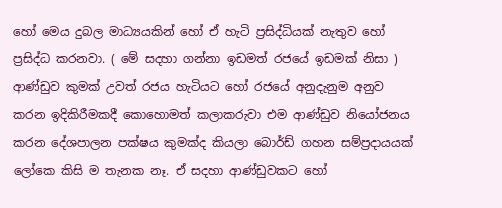හෝ මෙය දුබල මාධ්‍යයකින් හෝ ඒ හැටි ප්‍රසිද්ධියක් නැතුව හෝ ප්‍රසිද්ධ කරනවා. ( මේ සදහා ගන්නා ඉඩමත් රජයේ ඉඩමක් නිසා ) ආණ්ඩුව කුමක් උවත් රජය හැටියට හෝ රජයේ අනුදැනුම අනුව කරන ඉදිකිරීමකදී කොහොමත් කලාකරුවා එම ආණ්ඩුව නියෝජනය කරන දේශපාලන පක්ෂය කුමක්ද කියලා බොර්ඩ් ගහන සම්ප්‍රදායයක් ලෝකෙ කිසි ම තැනක නෑ. ඒ සදහා ආණ්ඩුවකට හෝ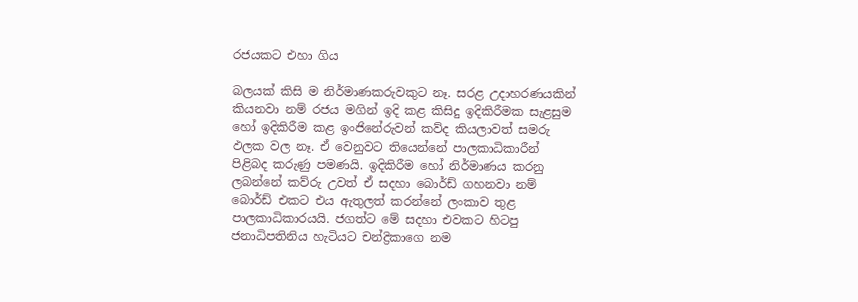රජයකට එහා ගිය

බලයක් කිසි ම නිර්මාණකරුවකුට නෑ. සරළ උදාහරණයකින් කියනවා නම් රජය මගින් ඉදි කළ කිසිදු ඉදිකිරීමක සැළසුම හෝ ඉදිකිරීම කළ ඉංජිනේරුවන් කව්ද කියලාවත් සමරු ඵලක වල නෑ. ඒ වෙනුවට තියෙන්නේ පාලකාධිකාරීන් පිළිබද කරුණු පමණයි. ඉදිකිරීම හෝ නිර්මාණය කරනු ලබන්නේ කව්රු උවත් ඒ සදහා බොර්ඩ් ගහනවා නම් බොර්ඩ් එකට එය ඇතුලත් කරන්නේ ලංකාව තුළ පාලකාධිකාරයයි. ජගත්ට මේ සදහා එවකට හිටපු ජනාධිපතිනිය හැටියට චන්ද්‍රිකාගෙ නම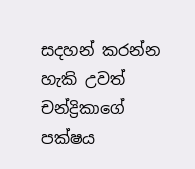සදහන් කරන්න හැකි උවත් චන්ද්‍රිකාගේ පක්ෂය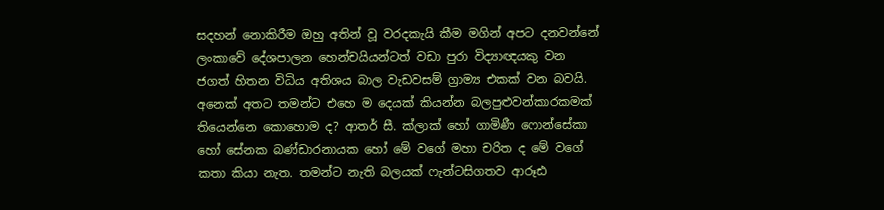සදහන් නොකිරීම ඔහු අතින් වූ වරදකැයි කීම මගින් අපට දනවන්නේ ලංකාවේ දේශපාලන හෙන්චයියන්ටත් වඩා පුරා විද්‍යාඥයකු වන ජගත් හිතන විධිය අතිශය බාල වැඩවසම් ග්‍රාම්‍ය එකක් වන බවයි. අනෙක් අතට තමන්ට එහෙ ම දෙයක් කියන්න බලපුළුවන්කාරකමක් තියෙන්නෙ කොහොම ද? ආතර් සී. ක්ලාක් හෝ ගාමිණී ෆොන්සේකා හෝ සේනක බණ්ඩාරනායක හෝ මේ වගේ මහා චරිත ද මේ වගේ කතා කියා නැත. තමන්ට නැති බලයක් ෆැන්ටසිගතව ආරූඪ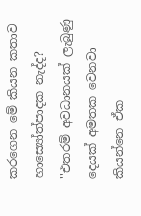කරගෙන මේ කියන කතාව හාස්‍යෝත්පාදක නැද්ද? ''එතරම් අවධානයක් ලැබුණු දෙයක් අමතක වෙනවා කියන්නෙ ඒක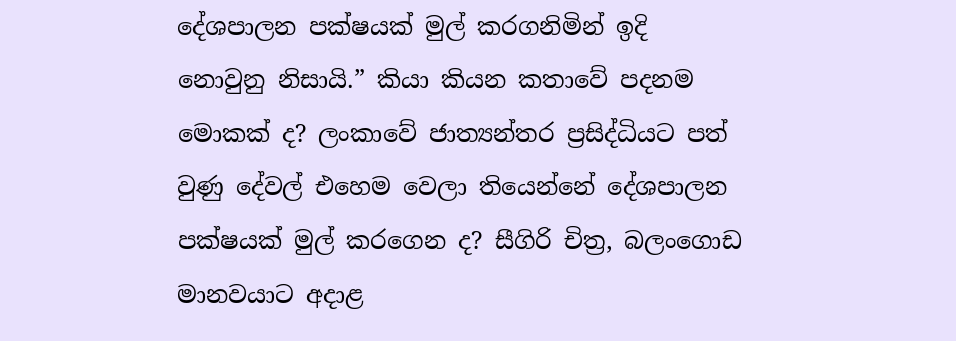දේශපාලන පක්ෂයක් මුල් කරගනිමින් ඉදි නොවුනු නිසායි.” කියා කියන කතාවේ පදනම මොකක් ද? ලංකාවේ ජාත්‍යන්තර ප්‍රසිද්ධියට පත් වුණු දේවල් එහෙම වෙලා තියෙන්නේ දේශපාලන පක්ෂයක් මුල් කරගෙන ද? සීගිරි චිත්‍ර, බලංගොඩ මානවයාට අදාළ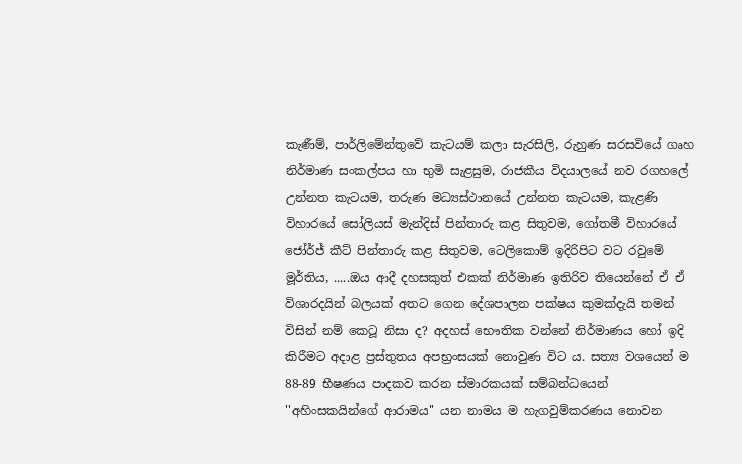කැණීම්, පාර්ලිමේන්තුවේ කැටයම් කලා සැරසිලි, රුහුණ සරසවියේ ගෘහ නිර්මාණ සංකල්පය හා භුමි සැළසුම, රාජකීය විදයාලයේ නව රගහලේ උන්නත කැටයම, තරුණ මධ්‍යස්ථානයේ උන්නත කැටයම, කැළණි විහාරයේ සෝලියස් මැන්දිස් පින්තාරු කළ සිතුවම, ගෝතමී විහාරයේ ජෝර්ජ් කීට් පින්තාරු කළ සිතුවම, ටෙලිකොම් ඉදිරිපිට වට රවුමේ මූර්තිය, .....ඔය ආදී දහසකුත් එකක් නිර්මාණ ඉතිරිව තියෙන්නේ ඒ ඒ විශාරදයින් බලයක් අතට ගෙන දේශපාලන පක්ෂය කුමක්දැයි තමන් විසින් නම් කෙටූ නිසා ද? අදහස් භෞතික වන්නේ නිර්මාණය හෝ ඉදි කිරීමට අදාළ ප්‍රස්තුතය අපභ්‍රංසයක් නොවුණ විට ය. සත්‍ය වශයෙන් ම 88-89 භීෂණය පාදකව කරන ස්මාරකයක් සම්බන්ධයෙන් ''අහිංසකයින්ගේ ආරාමය'' යන නාමය ම හැගවුම්කරණය නොවන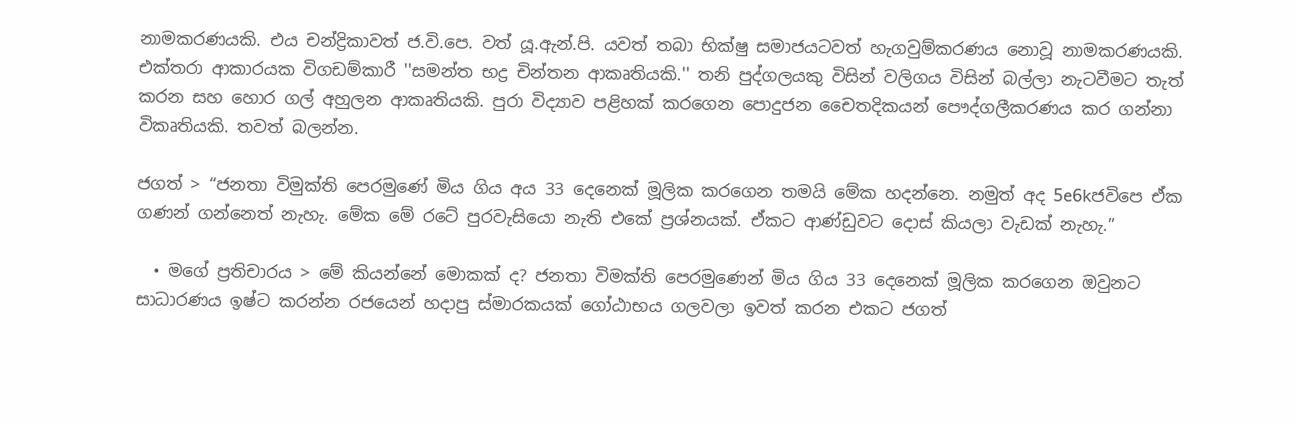නාමකරණයකි. එය චන්ද්‍රිකාවත් ජ.වි.පෙ. වත් යූ.ඇන්.පි. යවත් තබා භික්ෂු සමාජයටවත් හැගවුම්කරණය නොවූ නාමකරණයකි. එක්තරා ආකාරයක විගඩම්කාරී ''සමන්ත භද්‍ර චින්තන ආකෘතියකි.'' තනි පුද්ගලයකු විසින් වලිගය විසින් බල්ලා නැටවීමට තැත් කරන සහ හොර ගල් අහුලන ආකෘතියකි. පුරා විද්‍යාව පළිහක් කරගෙන පොදුජන චෛතදිකයන් පෞද්ගලීකරණය කර ගන්නා විකෘතියකි. තවත් බලන්න.

ජගත් > “ජනතා විමුක්ති පෙරමුණේ මිය ගිය අය 33 දෙනෙක් මූලික කරගෙන තමයි මේක හදන්නෙ. නමුත් අද 5e6kජවිපෙ ඒක ගණන් ගන්නෙත් නැහැ. මේක මේ රටේ පුරවැසියො නැති එකේ ප්‍රශ්නයක්. ඒකට ආණ්ඩුවට දොස් කියලා වැඩක් නැහැ.”

  • මගේ ප්‍රතිචාරය > මේ කියන්නේ මොකක් ද? ජනතා විමක්ති පෙරමුණෙන් මිය ගිය 33 දෙනෙක් මූලික කරගෙන ඔවුනට සාධාරණය ඉෂ්ට කරන්න රජයෙන් හදාපු ස්මාරකයක් ගෝඨාභය ගලවලා ඉවත් කරන එකට ජගත්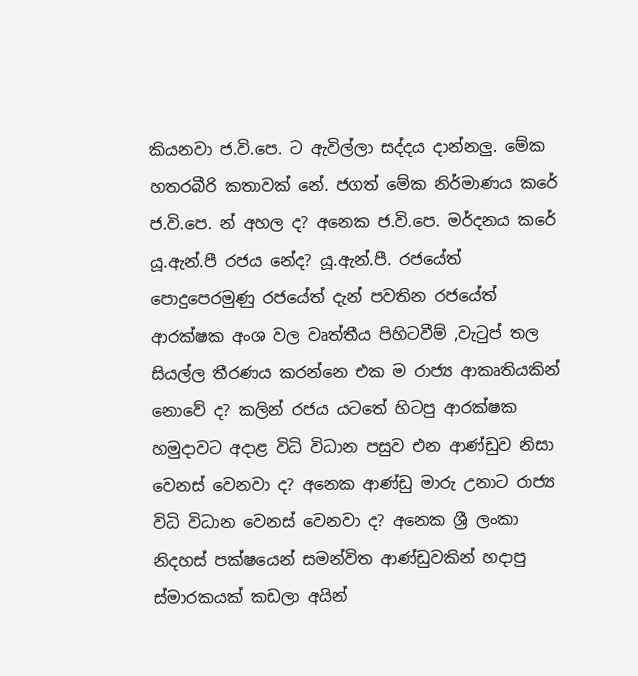කියනවා ජ.වි.පෙ. ට ඇවිල්ලා සද්දය දාන්නලු. මේක හතරබීරි කතාවක් නේ. ජගත් මේක නිර්මාණය කරේ ජ.වි.පෙ. න් අහල ද? අනෙක ජ.වි.පෙ. මර්දනය කරේ යූ.ඇන්.පී රජය නේද? යූ.ඇන්.පී. රජයේත් පොදුපෙරමුණු රජයේත් දැන් පවතින රජයේත් ආරක්ෂක අංශ වල වෘත්තීය පිහිටවීම් ,වැටුප් තල සියල්ල තීරණය කරන්නෙ එක ම රාජ්‍ය ආකෘතියකින් නොවේ ද? කලින් රජය යටතේ හිටපු ආරක්ෂක හමුදාවට අදාළ විධි විධාන පසුව එන ආණ්ඩුව නිසා වෙනස් වෙනවා ද? අනෙක ආණ්ඩු මාරු උනාට රාජ්‍ය විධි විධාන වෙනස් වෙනවා ද? අනෙක ශ්‍රී ලංකා නිදහස් පක්ෂයෙන් සමන්විත ආණ්ඩුවකින් හදාපු ස්මාරකයක් කඩලා අයින්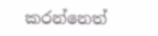කරන්නෙත්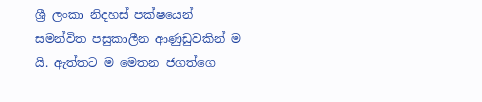ශ්‍රී ලංකා නිදහස් පක්ෂයෙන් සමන්විත පසුකාලීන ආණුඩුවකින් ම යි. ඇත්තට ම මෙතන ජගත්ගෙ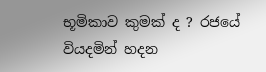භූමිකාව කුමක් ද ? රජයේ වියදමින් හදන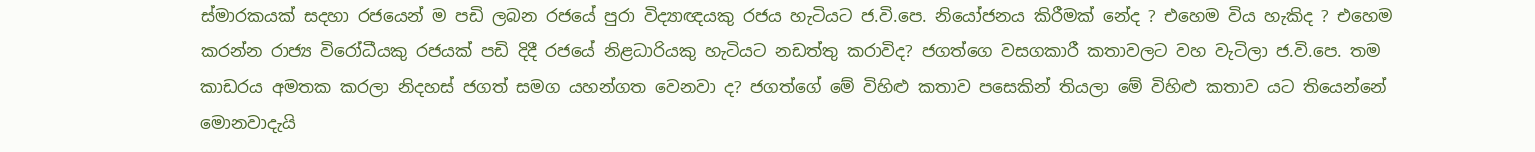ස්මාරකයක් සදහා රජයෙන් ම පඩි ලබන රජයේ පුරා විද්‍යාඥයකු රජය හැටියට ජ.වි.පෙ. නියෝජනය කිරීමක් නේද ? එහෙම විය හැකිද ? එහෙම කරන්න රාජ්‍ය විරෝධීයකු රජයක් පඩි දිදී රජයේ නිළධාරියකු හැටියට නඩත්තු කරාවිද? ජගත්ගෙ වසගකාරී කතාවලට වහ වැටිලා ජ.වි.පෙ. තම කාඩරය අමතක කරලා නිදහස් ජගත් සමග යහන්ගත වෙනවා ද? ජගත්ගේ මේ විහිළු කතාව පසෙකින් තියලා මේ විහිළු කතාව යට තියෙන්නේ මොනවාදැයි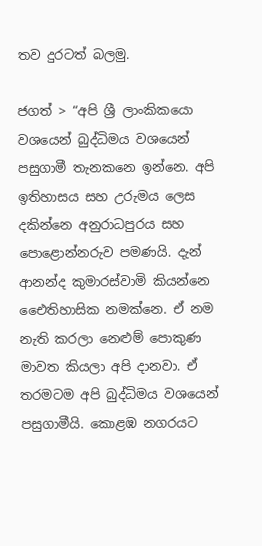තව දුරටත් බලමු.

ජගත් > “අපි ශ්‍රී ලාංකිකයො වශයෙන් බුද්ධිමය වශයෙන් පසුගාමී තැනකනෙ ඉන්නෙ. අපි ඉතිහාසය සහ උරුමය ලෙස දකින්නෙ අනුරාධපුරය සහ පොළොන්නරුව පමණයි. දැන් ආනන්ද කුමාරස්වාමි කියන්නෙ ඓෙතිහාසික නමක්නෙ. ඒ නම නැති කරලා නෙළුම් පොකුණ මාවත කියලා අපි දානවා. ඒ තරමටම අපි බුද්ධිමය වශයෙන් පසුගාමීයි. කොළඹ නගරයට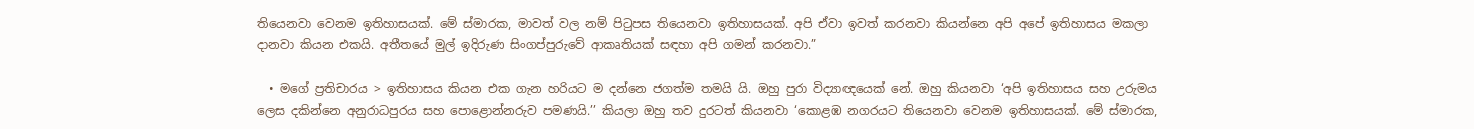තියෙනවා වෙනම ඉතිහාසයක්. මේ ස්මාරක, මාවත් වල නම් පිටුපස තියෙනවා ඉතිහාසයක්. අපි ඒවා ඉවත් කරනවා කියන්නෙ අපි අපේ ඉතිහාසය මකලා දානවා කියන එකයි. අතීතයේ මුල් ඉදිරුණ සිංගප්පුරුවේ ආකෘතියක් සඳහා අපි ගමන් කරනවා.”

  • මගේ ප්‍රතිචාරය > ඉතිහාසය කියන එක ගැන හරියට ම දන්නෙ ජගත්ම තමයි යි. ඔහු පුරා විද්‍යාඥයෙක් නේ. ඔහු කියනවා ‘අපි ඉතිහාසය සහ උරුමය ලෙස දකින්නෙ අනුරාධපුරය සහ පොළොන්නරුව පමණයි.’’ කියලා ඔහු තව දුරටත් කියනවා ‘කොළඹ නගරයට තියෙනවා වෙනම ඉතිහාසයක්. මේ ස්මාරක,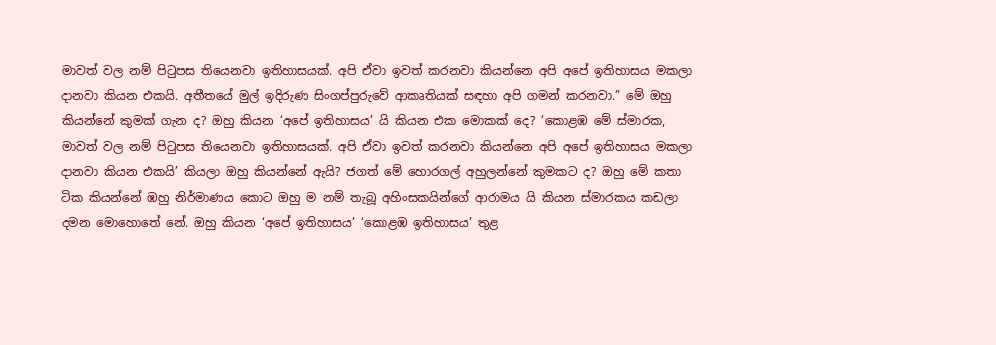මාවත් වල නම් පිටුපස තියෙනවා ඉතිහාසයක්. අපි ඒවා ඉවත් කරනවා කියන්නෙ අපි අපේ ඉතිහාසය මකලා දානවා කියන එකයි. අතීතයේ මුල් ඉදිරුණ සිංගප්පුරුවේ ආකෘතියක් සඳහා අපි ගමන් කරනවා.” මේ ඔහු කියන්නේ කුමක් ගැන ද? ඔහු කියන ‘අපේ ඉතිහාසය’ යි කියන එක මොකක් දෙ? ‘කොළඹ මේ ස්මාරක, මාවත් වල නම් පිටුපස තියෙනවා ඉතිහාසයක්. අපි ඒවා ඉවත් කරනවා කියන්නෙ අපි අපේ ඉතිහාසය මකලා දානවා කියන එකයි’ කියලා ඔහු කියන්නේ ඇයි? ජගත් මේ හොරගල් අහුලන්නේ කුමකට ද? ඔහු මේ කතා ටික කියන්නේ ඹහු නිර්මාණය කොට ඔහු ම නම් තැබූ අහිංසකයින්ගේ ආරාමය යි කියන ස්මාරකය කඩලා දමන මොහොතේ නේ. ඔහු කියන ‘අපේ ඉතිහාසය’ ‘කොළඹ ඉතිහාසය’ තුළ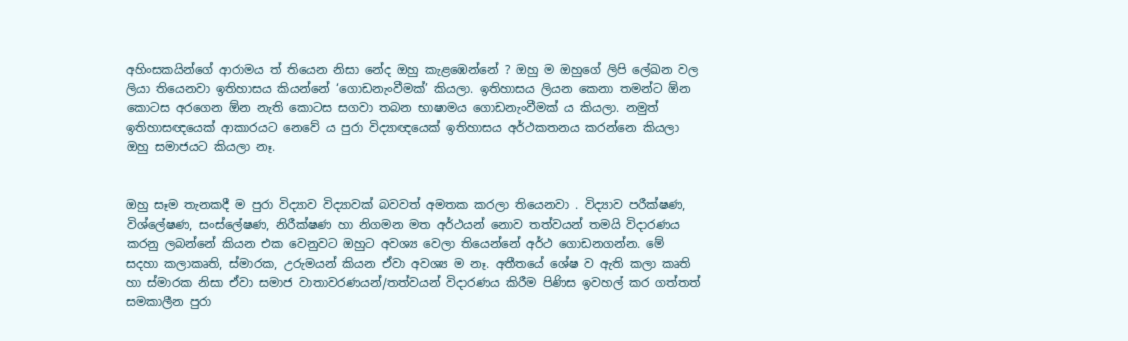අහිංසකයින්ගේ ආරාමය ත් තියෙන නිසා නේද ඔහු කැළඹෙන්නේ ? ඔහු ම ඔහුගේ ලිපි ලේඛන වල ලියා තියෙනවා ඉතිහාසය කියන්නේ ‘ගොඩනැංවීමක්’ කියලා. ඉතිහාසය ලියන කෙනා තමන්ට ඕන කොටස අරගෙන ඕන නැති කොටස සගවා තබන භාෂාමය ගොඩනැංවීමක් ය කියලා. නමුත් ඉතිහාසඥයෙක් ආකාරයට නෙවේ ය පුරා විද්‍යාඥයෙක් ඉතිහාසය අර්ථකතනය කරන්නෙ කියලා ඔහු සමාජයට කියලා නෑ.


ඔහු සෑම තැනකදී ම පුරා විද්‍යාව විද්‍යාවක් බවවත් අමතක කරලා තියෙනවා . විද්‍යාව පරීක්ෂණ, විශ්ලේෂණ, සංස්ලේෂණ, නිරීක්ෂණ හා නිගමන මත අර්ථයන් නොව තත්වයන් තමයි විදාරණය කරනු ලබන්නේ කියන එක වෙනුවට ඔහුට අවශ්‍ය වෙලා තියෙන්නේ අර්ථ ගොඩනගන්න. මේ සදහා කලාකෘති, ස්මාරක, උරුමයන් කියන ඒවා අවශ්‍ය ම නෑ. අතීතයේ ශේෂ ව ඇති කලා කෘති හා ස්මාරක නිසා ඒවා සමාජ වාතාවරණයන්/තත්වයන් විදාරණය කිරීම පිණිස ඉවහල් කර ගත්තත් සමකාලීන පුරා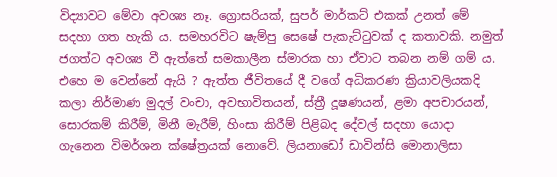විද්‍යාවට මේවා අවශ්‍ය නෑ. ග්‍රොසරියක්, සුපර් මාර්කට් එකක් උනත් මේ සදහා ගත හැකි ය. සමහරවිට ෂැම්පු සෙෂේ පැකැට්ටුවක් ද කතාවකි. නමුත් ජගත්ට අවශ්‍ය වී ඇත්තේ සමකාලීන ස්මාරක හා ඒවාට තබන නම් ගම් ය. එහෙ ම වෙන්නේ ඇයි ? ඇත්ත ජීවිතයේ දී වගේ අධිකරණ ක්‍රියාවලියකදි කලා නිර්මාණ මුදල් වංචා, අවභාවිතයන්, ස්ත්‍රී දූෂණයන්, ළමා අපචාරයන්, සොරකම් කිරීම්, මිනී මැරීම්, හිංසා කිරීම් පිළිබද දේවල් සදහා යොදා ගැනෙන විමර්ශන ක්ෂේත්‍රයක් නොවේ. ලියනාඩෝ ඩාවින්සි මොනාලිසා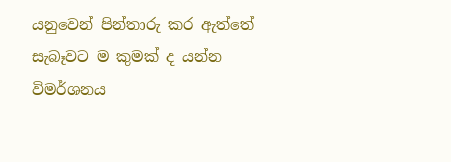යනුවෙන් පින්තාරු කර ඇත්තේ සැබෑවට ම කුමක් ද යන්න විමර්ශනය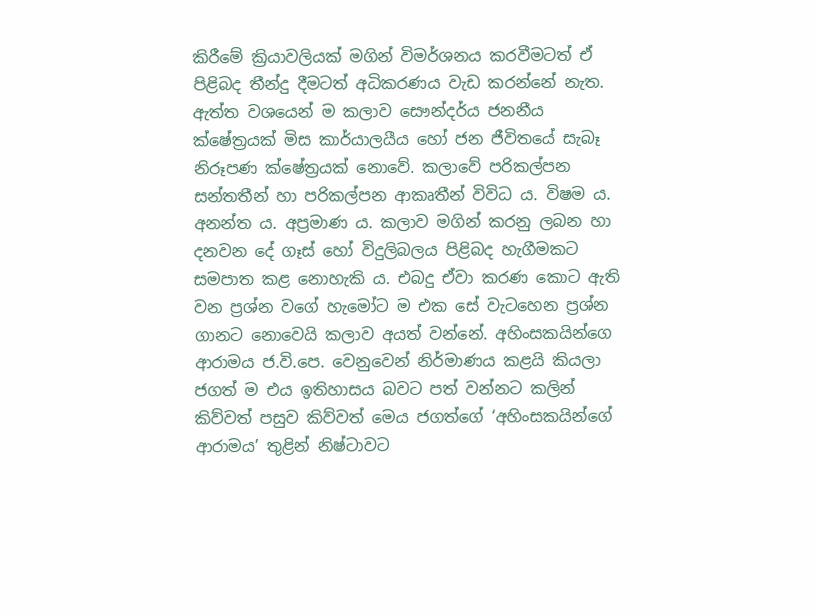කිරීමේ ක්‍රියාවලියක් මගින් විමර්ශනය කරවීමටත් ඒ පිළිබද තීන්දු දීමටත් අධිකරණය වැඩ කරන්නේ නැත. ඇත්ත වශයෙන් ම කලාව සෞන්දර්ය ජනනීය ක්ෂේත්‍රයක් මිස කාර්යාලයීය හෝ ජන ජීවිතයේ සැබෑ නිරූපණ ක්ෂේත්‍රයක් නොවේ. කලාවේ පරිකල්පන සන්තතීන් හා පරිකල්පන ආකෘතීන් විවිධ ය. විෂම ය. අනන්ත ය. අප්‍රමාණ ය. කලාව මගින් කරනු ලබන හා දනවන දේ ගෑස් හෝ විදුලිබලය පිළිබද හැගීමකට සමපාත කළ නොහැකි ය. එබදු ඒවා කරණ කොට ඇති වන ප්‍රශ්න වගේ හැමෝට ම එක සේ වැටහෙන ප්‍රශ්න ගානට නොවෙයි කලාව අයත් වන්නේ. අහිංසකයින්ගෙ ආරාමය ජ.වි.පෙ. වෙනුවෙන් නිර්මාණය කළයි කියලා ජගත් ම එය ඉතිහාසය බවට පත් වන්නට කලින් කිව්වත් පසුව කිව්වත් මෙය ජගත්ගේ ‘අහිංසකයින්ගේ ආරාමය’ තුළින් නිෂ්ටාවට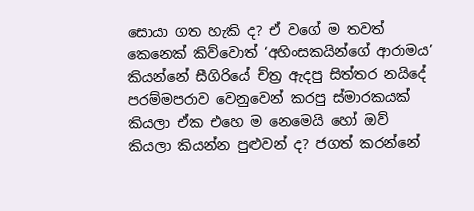සොයා ගත හැකි ද? ඒ වගේ ම තවත් කෙනෙක් කිව්වොත් ‘අහිංසකයින්ගේ ආරාමය’ කියන්නේ සීගිරියේ ච්ත්‍ර ඇදපු සිත්තර නයිදේ පරම්මපරාව වෙනුවෙන් කරපු ස්මාරකයක් කියලා ඒක එහෙ ම නෙමෙයි හෝ ඔව් කියලා කියන්න පුළුවන් ද? ජගත් කරන්නේ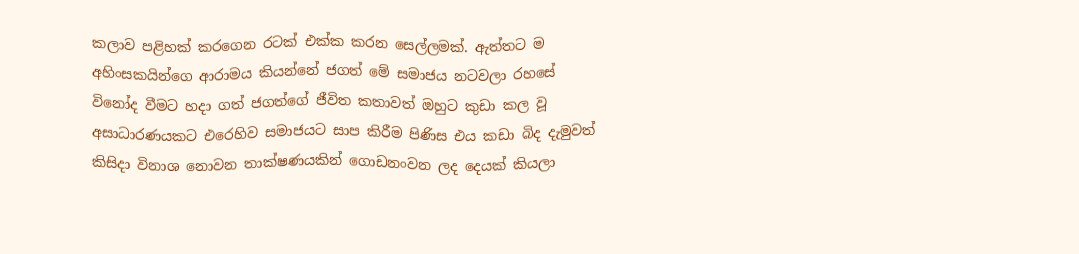කලාව පළිහක් කරගෙන රටක් එක්ක කරන සෙල්ලමක්. ඇත්තට ම අහිංසකයින්ගෙ ආරාමය කියන්නේ ජගත් මේ සමාජය නටවලා රහසේ විනෝද වීමට හදා ගත් ජගත්ගේ ජීවිත කතාවත් ඔහුට කුඩා කල වූ අසාධාරණයකට එරෙහිව සමාජයට සාප කිරීම පිණිස එය කඩා බිද දැමුවත් කිසිදා විනාශ නොවන තාක්ෂණයකින් ගොඩනංවන ලද දෙයක් කියලා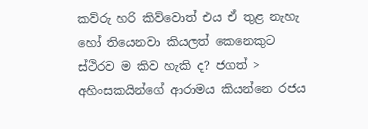කව්රු හරි කිව්වොත් එය ඒ තුළ නැහැ හෝ තියෙනවා කියලත් කෙනෙකුට ස්ථිරව ම කිව හැකි ද? ජගත් > අහිංසකයින්ගේ ආරාමය කියන්නෙ රජය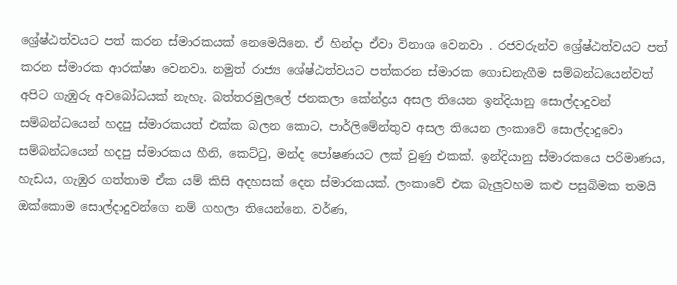ශ්‍රේෂ්ඨත්වයට පත් කරන ස්මාරකයක් නෙමෙයිනෙ. ඒ හින්දා ඒවා විනාශ වෙනවා . රජවරුන්ව ශ්‍රේෂ්ඨත්වයට පත් කරන ස්මාරක ආරක්ෂා වෙනවා. නමුත් රාජ්‍ය ශේෂ්ඨත්වයට පත්කරන ස්මාරක ගොඩනැගීම සම්බන්ධයෙන්වත් අපිට ගැඹුරු අවබෝධයක් නැහැ. බත්තරමුලලේ ජනකලා කේන්ද්‍රය අසල තියෙන ඉන්දියානු සොල්දාදුවන් සම්බන්ධයෙන් හදපු ස්මාරකයත් එක්ක බලන කොට, පාර්ලිමේන්තුව අසල තියෙන ලංකාවේ සොල්දාදුවො සම්බන්ධයෙන් හදපු ස්මාරකය හීනි, කෙට්ටු, මන්ද පෝෂණයට ලක් වුණු එකක්. ඉන්දියානු ස්මාරකයෙ පරිමාණය, හැඩය, ගැඹුර ගත්තාම ඒක යම් කිසි අදහසක් දෙන ස්මාරකයක්. ලංකාවේ එක බැලුවහම කළු පසුබිමක තමයි ඔක්කොම සොල්දාදුවන්ගෙ නම් ගහලා තියෙන්නෙ. වර්ණ,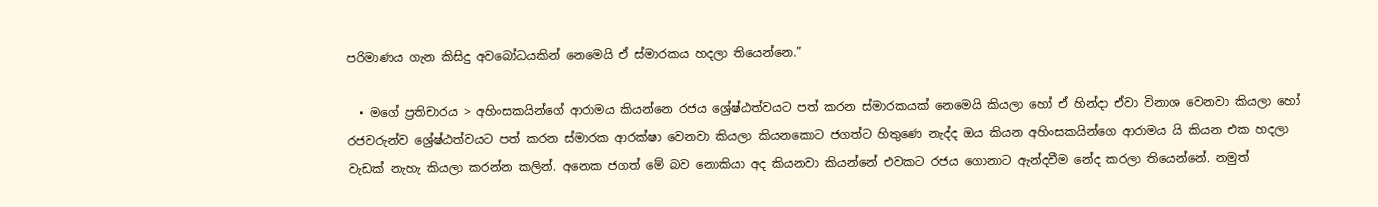පරිමාණය ගැන කිසිදු අවබෝධයකින් නෙමෙයි ඒ ස්මාරකය හදලා තියෙන්නෙ.”

  • මගේ ප්‍රතිචාරය > අහිංසකයින්ගේ ආරාමය කියන්නෙ රජය ශ්‍රේෂ්ඨත්වයට පත් කරන ස්මාරකයක් නෙමෙයි කියලා හෝ ඒ හින්දා ඒවා විනාශ වෙනවා කියලා හෝ රජවරුන්ව ශ්‍රේෂ්ඨත්වයට පත් කරන ස්මාරක ආරක්ෂා වෙනවා කියලා කියනකොට ජගත්ට හිතුණෙ නැද්ද ඔය කියන අහිංසකයින්ගෙ ආරාමය යි කියන එක හදලා වැඩක් නැහැ කියලා කරන්න කලින්. අනෙක ජගත් මේ බව නොකියා අද කියනවා කියන්නේ එවකට රජය ගොනාට ඇන්දවීම නේද කරලා තියෙන්නේ. නමුත්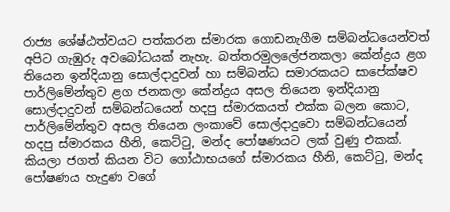රාජ්‍ය ශේෂ්ඨත්වයට පත්කරන ස්මාරක ගොඩනැගීම සම්බන්ධයෙන්වත් අපිට ගැඹුරු අවබෝධයක් නැහැ. බත්තරමුලලේජනකලා කේන්ද්‍රය ළග තියෙන ඉන්දියානු සොල්දාදුවන් හා සම්බන්ධ සමාරකයට සාපේක්ෂව පාර්ලිමේන්තුව ළග ජනකලා කේන්ද්‍රය අසල තියෙන ඉන්දියානු සොල්දාදුවන් සම්බන්ධයෙන් හදපු ස්මාරකයත් එක්ක බලන කොට, පාර්ලිමේන්තුව අසල තියෙන ලංකාවේ සොල්දාදුවො සම්බන්ධයෙන් හදපු ස්මාරකය හීනි, කෙට්ටු, මන්ද පෝෂණයට ලක් වුණු එකක්. කියලා ජගත් කියන විට ගෝඨාභයගේ ස්මාරකය හීනි, කෙට්ටු, මන්ද පෝෂණය හැදුණ වගේ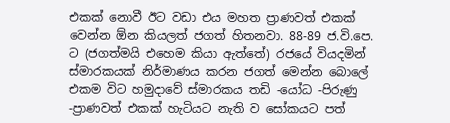එකක් නොවී ඊට වඩා එය මහත ප්‍රාණවත් එකක් වෙන්න ඕන කියලත් ජගත් හිතනවා. 88-89 ජ.වි.පෙ. ට (ජගත්මයි එහෙම කියා ඇත්තේ) රජයේ වියදමින් ස්මාරකයක් නිර්මාණය කරන ජගත් මෙන්න බොලේ එකම විට හමුදාවේ ස්මාරකය තඩි -යෝධ -පිරුණු -ප්‍රාණවත් එකක් හැටියට නැති ව සෝකයට පත්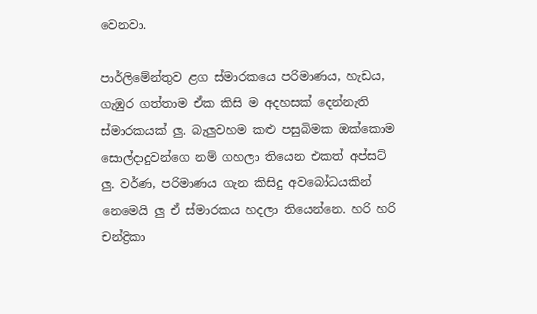වෙනවා.

පාර්ලිමේන්තුව ළග ස්මාරකය‍ෙ පරිමාණය, හැඩය, ගැඹුර ගත්තාම ඒක කිසි ම අදහසක් දෙන්නැති ස්මාරකයක් ලු. බැලුවහම කළු පසුබිමක ඔක්කොම සොල්දාදුවන්ගෙ නම් ගහලා තියෙන එකත් අප්සට් ලු. වර්ණ, පරිමාණය ගැන කිසිදු අවබෝධයකින් නෙමෙයි ලු ඒ ස්මාරකය හදලා තියෙන්නෙ. හරි හරි චන්ද්‍රිකා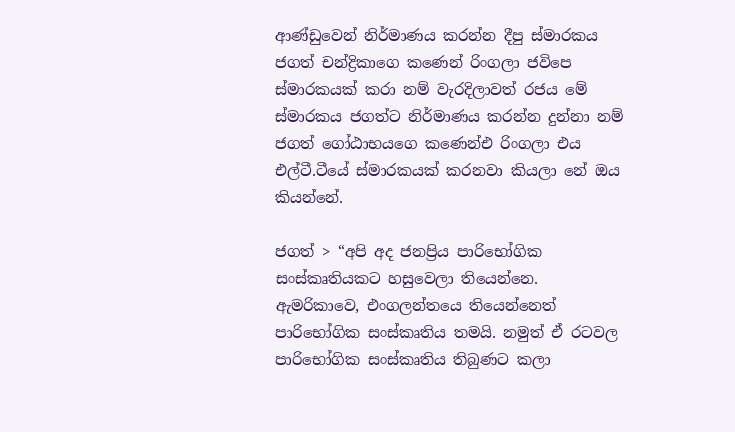ආණ්ඩුවෙන් නිර්මාණය කරන්න දීපු ස්මාරකය ජගත් චන්ද්‍රිකාගෙ කණෙන් රිංගලා ජවිපෙ ස්මාරකයක් කරා නම් වැරදිලාවත් රජය මේ ස්මාරකය ජගත්ට නිර්මාණය කරන්න දුන්නා නම් ජගත් ගෝඨාභයගෙ කණෙන්එ රිංගලා එය එල්ටී.ටීයේ ස්මාරකයක් කරනවා කියලා නේ ඔය කියන්නේ.

ජගත් > “අපි අද ජනප්‍රිය පාරිභෝගික සංස්කෘතියකට හසුවෙලා තියෙන්නෙ. ඇමරිකාවෙ, එංගලන්තයෙ තියෙන්නෙත් පාරිභෝගික සංස්කෘතිය තමයි. නමුත් ඒ රටවල පාරිභෝගික සංස්කෘතිය තිබුණට කලා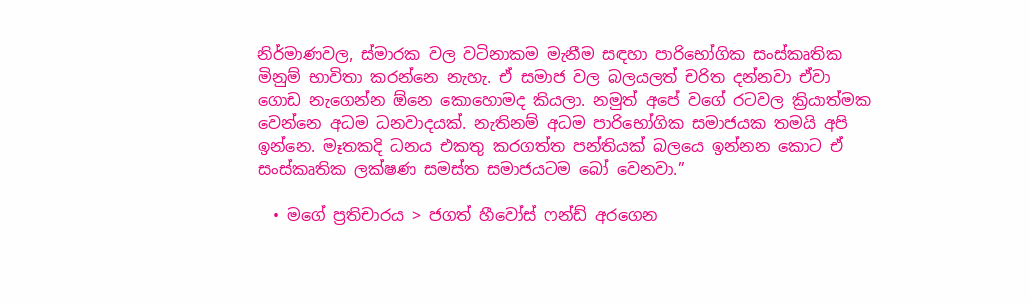නිර්මාණවල, ස්මාරක වල වටිනාකම මැනීම සඳහා පාරිභෝගික සංස්කෘතික මිනුම් භාවිතා කරන්නෙ නැහැ. ඒ සමාජ වල බලයලත් චරිත දන්නවා ඒවා ගොඩ නැගෙන්න ඕනෙ කොහොමද කියලා. නමුත් අපේ වගේ රටවල ක්‍රියාත්මක වෙන්නෙ අධම ධනවාදයක්. නැතිනම් අධම පාරිභෝගික සමාජයක තමයි අපි ඉන්නෙ. මෑතකදි ධනය එකතු කරගත්ත පන්තියක් බලයෙ ඉන්නන කොට ඒ සංස්කෘතික ලක්ෂණ සමස්ත සමාජයටම බෝ වෙනවා.”

  • මගේ ප්‍රතිචාරය > ජගත් හීවෝස් ෆන්ඩ් අරගෙන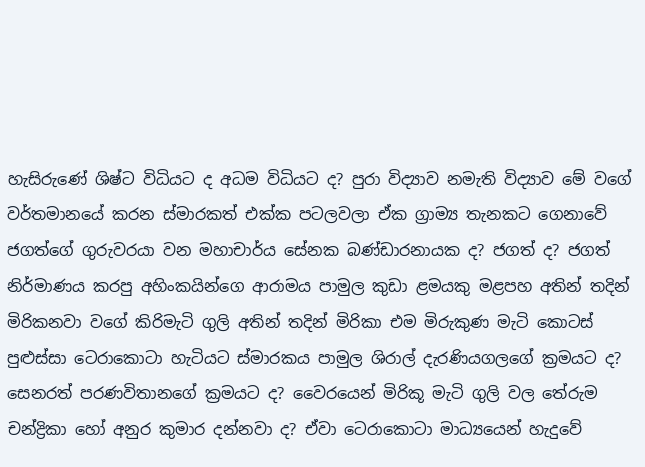හැසිරුණේ ශිෂ්ට විධියට ද අධම විධියට ද? පුරා විද්‍යාව නමැති විද්‍යාව මේ වගේ වර්තමානයේ කරන ස්මාරකත් එක්ක පටලවලා ඒක ග්‍රාම්‍ය තැනකට ගෙනාවේ ජගත්ගේ ගුරුවරයා වන මහාචාර්ය සේනක බණ්ඩාරනායක ද? ජගත් ද? ජගත් නිර්මාණය කරපු අහිංකයින්ගෙ ආරාමය පාමුල කුඩා ළමයකු මළපහ අතින් තදින් මිරිකනවා වගේ කිරිමැටි ගුලි අතින් තදින් මිරිකා එම මිරුකුණ මැටි කොටස් පුළුස්සා ටෙරාකොටා හැටියට ස්මාරකය පාමුල ශිරාල් දැරණියගලගේ ක්‍රමයට ද? සෙනරත් පරණවිතානගේ ක්‍රමයට ද? වෛරයෙන් මිරිකූ මැටි ගුලි වල තේරුම චන්ද්‍රිකා හෝ අනුර කුමාර දන්නවා ද? ඒවා ටෙරාකොටා මාධ්‍යයෙන් හැදුවේ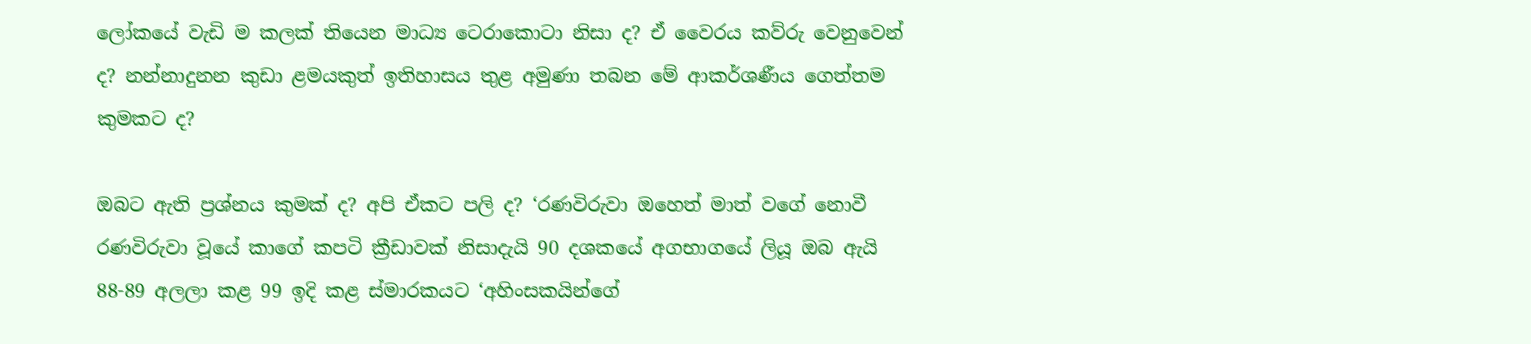ලෝකයේ වැඩි ම කලක් තියෙන මාධ්‍ය ටෙරාකොටා නිසා ද? ඒ වෛරය කව්රු වෙනුවෙන් ද? නන්නාදුනන කුඩා ළමයකුත් ඉතිහාසය තුළ අමුණා තබන මේ ආකර්ශණීය ගෙත්තම කුමකට ද?

ඔබට ඇති ප්‍රශ්නය කුමක් ද? අපි ඒකට පලි ද? ‘රණවිරුවා ඔහෙත් මාත් වගේ නොවී රණවිරුවා වූයේ කාගේ කපටි ක්‍රීඩාවක් නිසාදැයි 90 දශකයේ අගභාගයේ ලියූ ඔබ ඇයි 88-89 අලලා කළ 99 ඉදි කළ ස්මාරකයට ‘අහිංසකයින්ගේ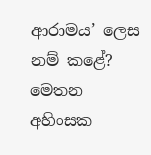ආරාමය’ ලෙස නම් කළේ? මෙතන අහිංසක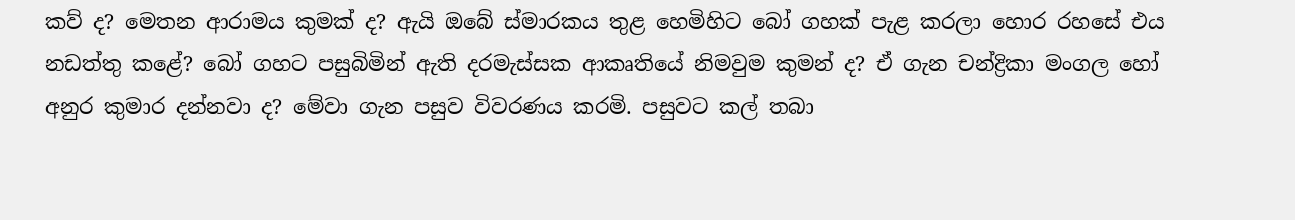කව් ද? මෙතන ආරාමය කුමක් ද? ඇයි ඔබේ ස්මාරකය තුළ හෙමිහිට බෝ ගහක් පැළ කරලා හොර රහසේ එය නඩත්තු කළේ? බෝ ගහට පසුබිමින් ඇති දරමැස්සක ආකෘතියේ නිමවුම කුමන් ද? ඒ ගැන චන්ද්‍රිකා මංගල හෝ අනුර කුමාර දන්නවා ද? මේවා ගැන පසුව විවරණය කරමි. පසුවට කල් තබා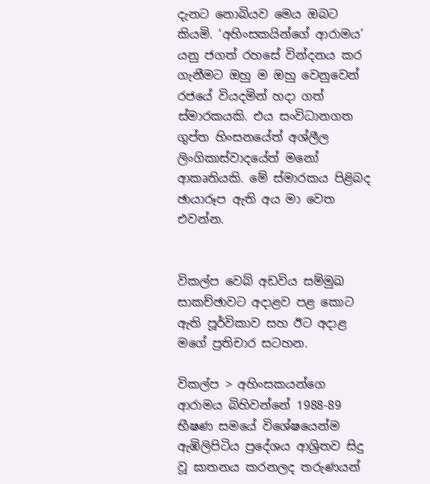දැනට නොබියව මෙය ඔබට කියමි. ‘අහිංසකයින්ගේ ආරාමය’ යනු ජගත් රහසේ වින්දනය කර ගැනීමට ඔහු ම ඔහු වෙනුවෙන් රජයේ වියදමින් හදා ගත් ස්මාරකයකි. එය සංවිධානගත ගුප්ත හිංසනයේත් අශ්ලීල ලිංගිකාස්වාදයේත් මනෝ ආකෘතියකි. මේ ස්මාරකය පිළිබද ඡායාරූප ඇති අය මා වෙත එවන්න.


විකල්ප වෙබ් අඩවිය සම්මුඛ සාකච්ඡාවට අදාළව පළ කොට ඇති පූර්විකාව සහ ඊට අදාළ මගේ ප්‍රතිචාර සටහන.

විකල්ප > අහිංසකයන්ගෙ ආරාමය බිහිවන්නේ 1988-89 භීෂණ සමයේ විශේෂයෙන්ම ඇඹිලිපිටිය ප්‍රදේශය ආශ්‍රිතව සිදු වූ ඝාතනය කරනලද තරුණයන්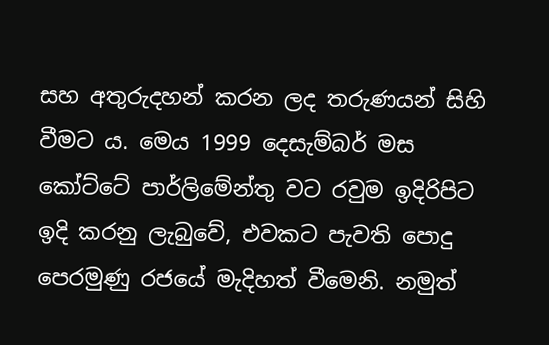සහ අතුරුදහන් කරන ලද තරුණයන් සිහි වීමට ය. මෙය 1999 දෙසැම්බර් මස කෝට්ටේ පාර්ලිමේන්තු වට රවුම ඉදිරිපිට ඉදි කරනු ලැබුවේ, එවකට පැවති පොදු පෙරමුණු රජයේ මැදිහත් වීමෙනි. නමුත්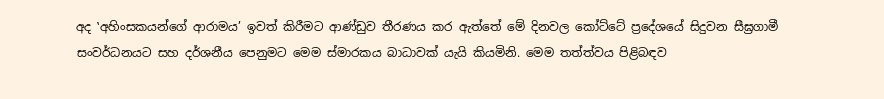අද ‛අහිංසකයන්ගේ ආරාමය’ ඉවත් කිරීමට ආණ්ඩුව තීරණය කර ඇත්තේ මේ දිනවල කෝට්ටේ ප්‍රදේශයේ සිදුවන සීඝ්‍රගාමී සංවර්ධනයට සහ දර්ශනීය පෙනුමට මෙම ස්මාරකය බාධාවක් යැයි කියමිනි. මෙම තත්ත්වය පිළිබඳව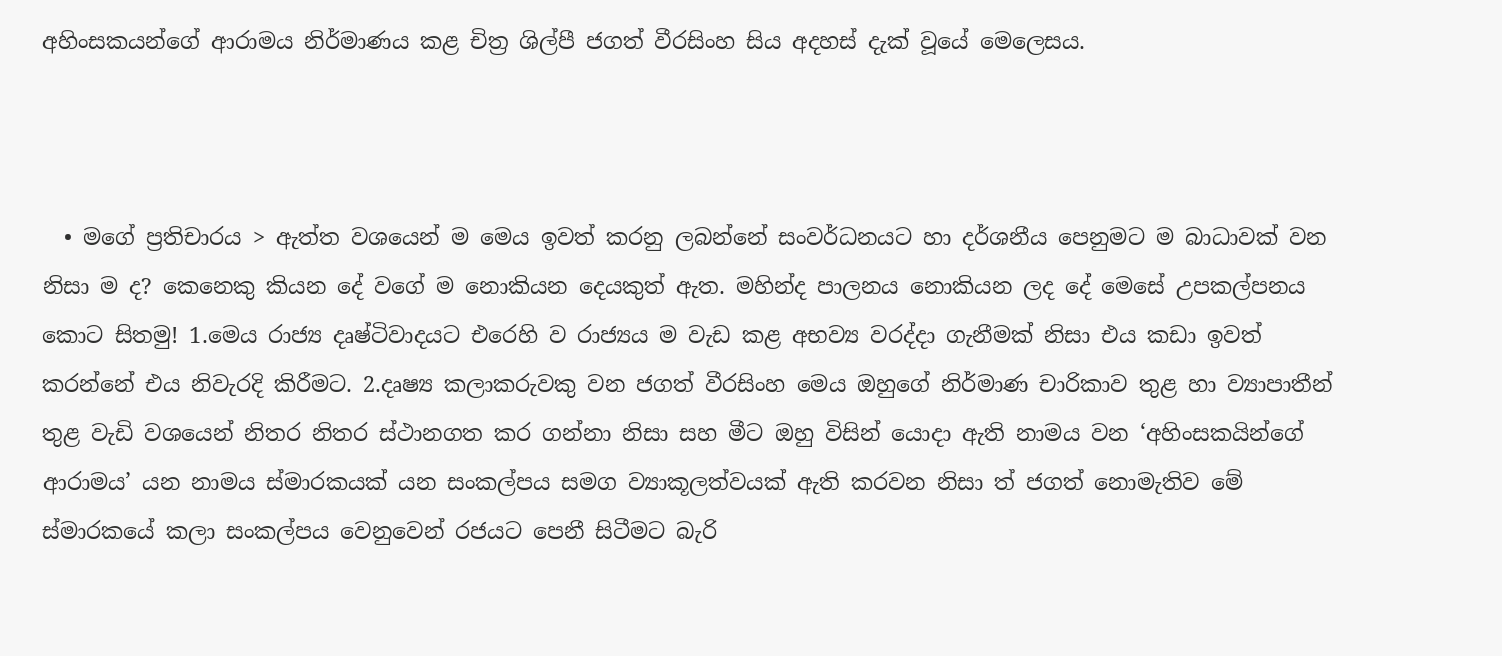අහිංසකයන්ගේ ආරාමය නිර්මාණය කළ චිත්‍ර ශිල්පී ජගත් වීරසිංහ සිය අදහස් දැක් වූයේ මෙලෙසය.



  • මගේ ප්‍රතිචාරය > ඇත්ත වශයෙන් ම මෙය ඉවත් කරනු ලබන්නේ සංවර්ධනයට හා දර්ශනීය පෙනුමට ම බාධාවක් වන නිසා ම ද? කෙනෙකු කියන දේ වගේ ම නොකියන දෙයකුත් ඇත. මහින්ද පාලනය නොකියන ලද දේ මෙසේ උපකල්පනය කොට සිතමු! 1.මෙය රාජ්‍ය දෘෂ්ටිවාදයට එරෙහි ව රාජ්‍යය ම වැඩ කළ අභව්‍ය වරද්දා ගැනීමක් නිසා එය කඩා ඉවත් කරන්නේ එය නිවැරදි කිරීමට. 2.දෘෂ්‍ය කලාකරුවකු වන ජගත් වීරසිංහ මෙය ඔහුගේ නිර්මාණ චාරිකාව තුළ හා ව්‍යාපාතීන් තුළ වැඩි වශයෙන් නිතර නිතර ස්ථානගත කර ගන්නා නිසා සහ මීට ඔහු විසින් යොදා ඇති නාමය වන ‘අහිංසකයින්ගේ ආරාමය’ යන නාමය ස්මාරකයක් යන සංකල්පය සමග ව්‍යාකූලත්වයක් ඇති කරවන නිසා ත් ජගත් නොමැතිව මේ ස්මාරකයේ කලා සංකල්පය වෙනුවෙන් රජයට පෙනී සිටීමට බැරි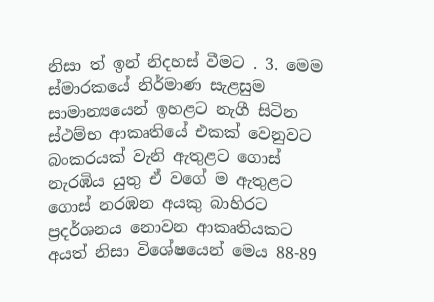නිසා ත් ඉන් නිදහස් වීමට . 3. මෙම ස්මාරකයේ නිර්මාණ සැළසුම සාමාන්‍යයෙන් ඉහළට නැගී සිටින ස්ථම්භ ආකෘතියේ එකක් වෙනුවට බංකරයක් වැනි ඇතුළට ගොස් නැරඹිය යුතු ඒ වගේ ම ඇතුළට ගොස් නරඹන අයකු බාහිරට ප්‍රදර්ශනය නොවන ආකෘතියකට අයත් නිසා විශේෂයෙන් මෙය 88-89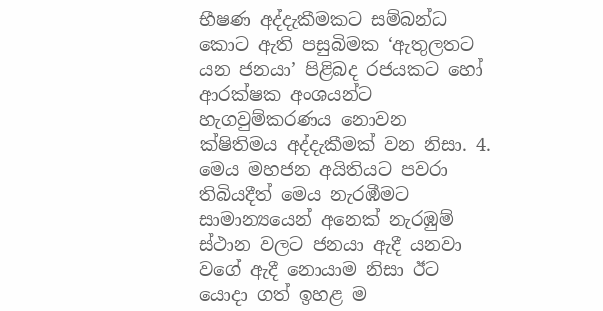භීෂණ අද්දැකීමකට සම්බන්ධ කොට ඇති පසුබිමක ‘ඇතුලතට යන ජනයා’ පිළිබද රජයකට හෝ ආරක්ෂක අංශයන්ට හැගවුම්කරණය නොවන ක්ෂිතිමය අද්දැකීමක් වන නිසා. 4. මෙය මහජන අයිතියට පවරා තිබියදීත් මෙය නැරඹීමට සාමාන්‍යයෙන් අනෙක් නැරඹුම් ස්ථාන වලට ජනයා ඇදී යනවා වගේ ඇදී නොයාම නිසා ඊට යොදා ගත් ඉහළ ම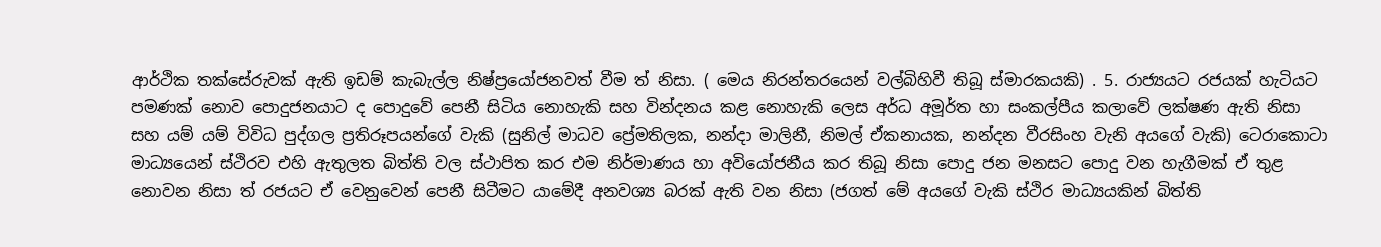ආර්ථික තක්සේරුවක් ඇති ඉඩම් කැබැල්ල නිෂ්ප්‍රයෝජනවත් වීම ත් නිසා. ( මෙය නිරන්තරයෙන් වල්බිහිවී තිබූ ස්මාරකයකි) . 5. රාජ්‍යයට රජයක් හැටියට පමණක් නොව පොදුජනයාට ද පොදුවේ පෙනී සිටිය නොහැකි සහ වින්දනය කළ නොහැකි ලෙස අර්ධ අමූර්ත හා සංකල්පීය කලාවේ ලක්ෂණ ඇති නිසා සහ යම් යම් විවිධ පුද්ගල ප්‍රතිරූපයන්ගේ වැකි (සුනිල් මාධව ප්‍රේමතිලක, නන්දා මාලිනී, නිමල් ඒකනායක, නන්දන වීරසිංහ වැනි අයගේ වැකි) ටෙරාකොටා මාධ්‍යයෙන් ස්ථිරව එහි ඇතුලත බිත්ති වල ස්ථාපිත කර එම නිර්මාණය හා අවියෝජනීය කර තිබූ නිසා පොදු ජන මනසට පොදු වන හැගීමක් ඒ තුළ නොවන නිසා ත් රජයට ඒ වෙනුවෙන් පෙනී සිටීමට යාමේදී අනවශ්‍ය බරක් ඇති වන නිසා (ජගත් මේ අයගේ වැකි ස්ථිර මාධ්‍යයකින් බිත්ති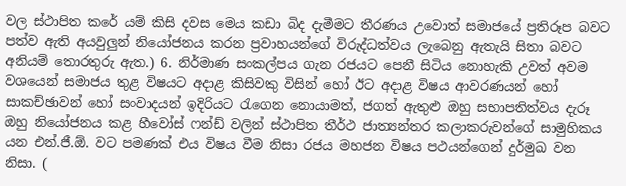වල ස්ථාපිත කරේ යම් කිසි දවස මෙය කඩා බිද දැමීමට තීරණය උවොත් සමාජයේ ප්‍රතිරූප බවට පත්ව ඇති අයවුලුන් නියෝජනය කරන ප්‍රවාහයන්ගේ විරුද්ධත්වය ලැබෙනු ඇතැයි සිතා බවට අනියම් තොරතුරු ඇත.) 6. නිර්මාණ සංකල්පය ගැන රජයට ‍පෙනී සිටිය නොහැකි උවත් අවම වශයෙන් සමාජය තුළ විෂයට අදාළ කිසිවකු විසින් හෝ ඊට අදාළ විෂය ආවරණයන් හෝ සාකච්ඡාවන් හෝ සංවාදයන් ඉදිරියට රැගෙන නොයාමත්, ජගත් ඇතුළු ඔහු සභාපතිත්වය දැරූ ඔහු නියෝජනය කළ හීවෝස් ෆන්ඩ් වලින් ස්ථාපිත තීර්ථ ජාත්‍යන්තර කලාකරුවන්ගේ සාමුහිකය යන එන්.ජී.ඕ. වට පමණක් එය විෂය වීම නිසා රජය මහජන විෂය පථයන්ගෙන් දුර්මුඛ වන නිසා. (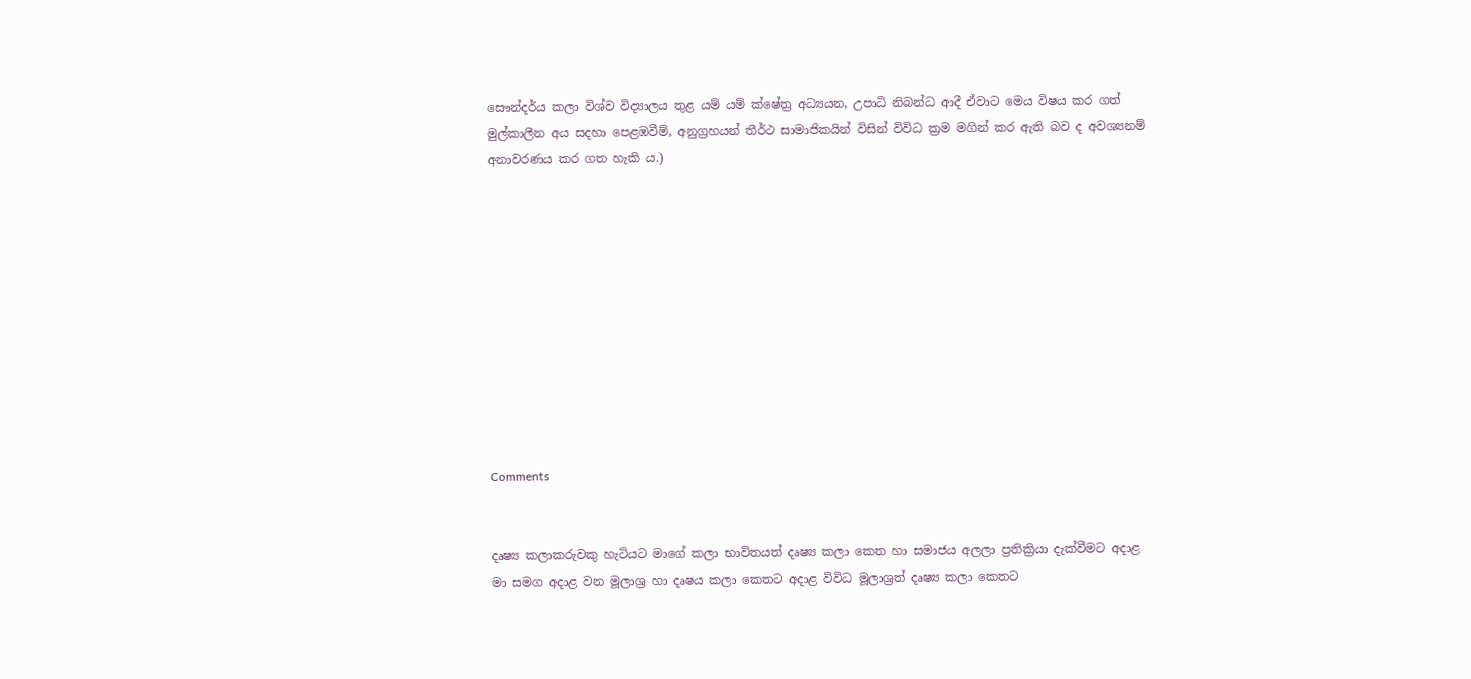සෞන්දර්ය කලා විශ්ව විද්‍යාලය තුළ යම් යම් ක්ෂේත්‍ර අධ්‍යයන, උපාධි නිබන්ධ ආදී ඒවාට මෙය විෂය කර ගත් මුල්කාලීන අය සදහා පෙළඹවීම්, අනුග්‍රහයන් තීර්ථ සාමාජිකයින් විසින් විවිධ ක්‍රම මගින් කර ඇති බව ද අවශ්‍යනම් අනාවරණය කර ගත හැකි ය.)











Comments


දෘෂ්‍ය කලාකරුවකු හැටියට මාගේ කලා භාවිතයත් දෘෂ්‍ය කලා කෙත හා සමාජය අලලා ප්‍රතික්‍රියා දැක්වීමට අදාළ මා සමග අදාළ වන මූලාශ්‍ර හා දෘෂය කලා කෙතට අදාළ විවිධ මූලාශ්‍රත් දෘෂ්‍ය කලා කෙතට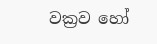වක්‍රව හෝ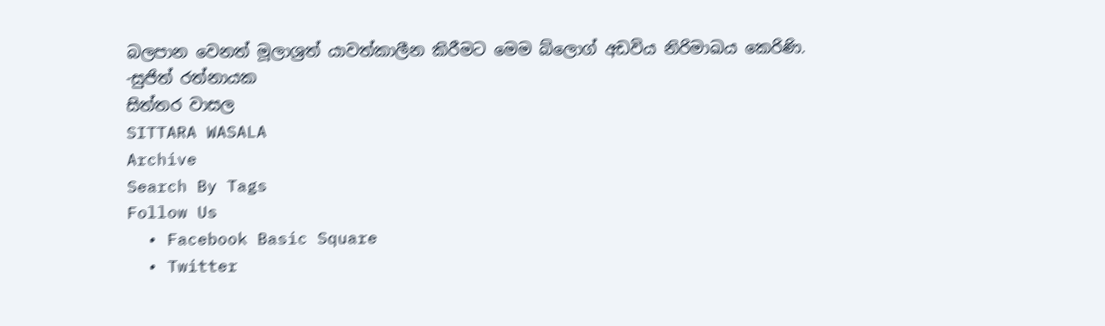බලපාන වෙනත් මූලාශ්‍රත් යාවත්කාලීන කිරීමට මෙම බ්ලොග් අඩවිය නිරිමාඛය කෙරිණි.
-සුජිත් රත්නායක
සිත්තර වාසල
SITTARA WASALA
Archive
Search By Tags
Follow Us
  • Facebook Basic Square
  • Twitter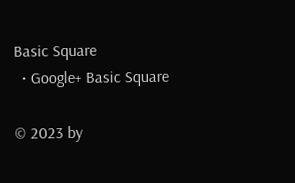Basic Square
  • Google+ Basic Square

© 2023 by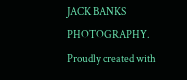JACK BANKS PHOTOGRAPHY. Proudly created with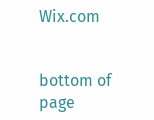Wix.com


bottom of page